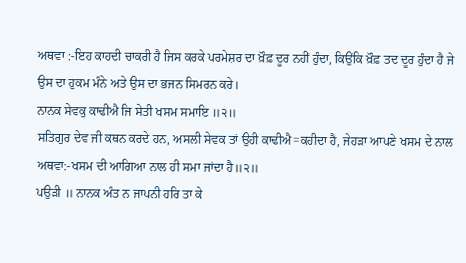ਅਥਵਾ :-ਇਹ ਕਾਹਦੀ ਚਾਕਰੀ ਹੈ ਜਿਸ ਕਰਕੇ ਪਰਮੇਸ਼ਰ ਦਾ ਖ਼ੌਫ਼ ਦੂਰ ਨਹੀਂ ਹੁੰਦਾ, ਕਿਉਂਕਿ ਖ਼ੌਫ਼ ਤਦ ਦੂਰ ਹੁੰਦਾ ਹੈ ਜੇ ਉਸ ਦਾ ਹੁਕਮ ਮੰਨੇ ਅਤੇ ਉਸ ਦਾ ਭਜਨ ਸਿਮਰਨ ਕਰੇ।
ਨਾਨਕ ਸੇਵਕੁ ਕਾਢੀਐ ਜਿ ਸੇਤੀ ਖਸਮ ਸਮਾਇ ॥੨॥
ਸਤਿਗੁਰ ਦੇਵ ਜੀ ਕਥਨ ਕਰਦੇ ਹਨ, ਅਸਲੀ ਸੇਵਕ ਤਾਂ ਉਹੀ ਕਾਢੀਐ=ਕਹੀਦਾ ਹੈ, ਜੇਹੜਾ ਆਪਣੇ ਖਸਮ ਦੇ ਨਾਲ ਅਥਵਾ:-ਖਸਮ ਦੀ ਆਗਿਆ ਨਾਲ ਹੀ ਸਮਾ ਜਾਂਦਾ ਹੈ॥੨॥
ਪਉੜੀ ॥ ਨਾਨਕ ਅੰਤ ਨ ਜਾਪਨੀ ਹਰਿ ਤਾ ਕੇ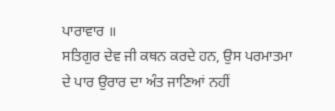ਪਾਰਾਵਾਰ ॥
ਸਤਿਗੁਰ ਦੇਵ ਜੀ ਕਥਨ ਕਰਦੇ ਹਨ, ਉਸ ਪਰਮਾਤਮਾ ਦੇ ਪਾਰ ਉਰਾਰ ਦਾ ਅੰਤ ਜਾਣਿਆਂ ਨਹੀਂ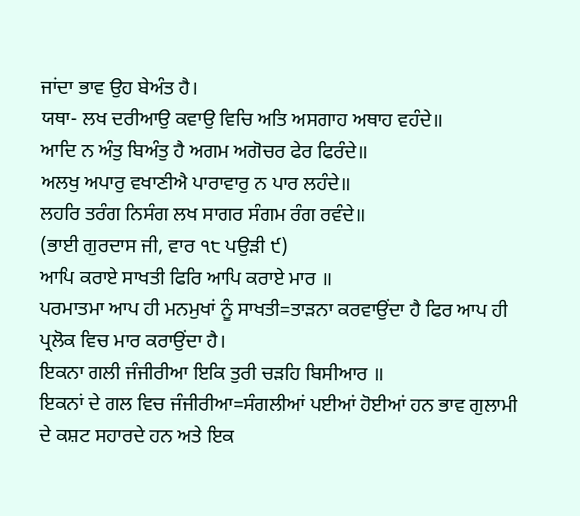ਜਾਂਦਾ ਭਾਵ ਉਹ ਬੇਅੰਤ ਹੈ।
ਯਥਾ- ਲਖ ਦਰੀਆਉ ਕਵਾਉ ਵਿਚਿ ਅਤਿ ਅਸਗਾਹ ਅਥਾਹ ਵਹੰਦੇ॥
ਆਦਿ ਨ ਅੰਤੁ ਬਿਅੰਤੁ ਹੈ ਅਗਮ ਅਗੋਚਰ ਫੇਰ ਫਿਰੰਦੇ॥
ਅਲਖੁ ਅਪਾਰੁ ਵਖਾਣੀਐ ਪਾਰਾਵਾਰੁ ਨ ਪਾਰ ਲਹੰਦੇ॥
ਲਹਰਿ ਤਰੰਗ ਨਿਸੰਗ ਲਖ ਸਾਗਰ ਸੰਗਮ ਰੰਗ ਰਵੰਦੇ॥
(ਭਾਈ ਗੁਰਦਾਸ ਜੀ, ਵਾਰ ੧੮ ਪਉੜੀ ੯)
ਆਪਿ ਕਰਾਏ ਸਾਖਤੀ ਫਿਰਿ ਆਪਿ ਕਰਾਏ ਮਾਰ ॥
ਪਰਮਾਤਮਾ ਆਪ ਹੀ ਮਨਮੁਖਾਂ ਨੂੰ ਸਾਖਤੀ=ਤਾੜਨਾ ਕਰਵਾਉਂਦਾ ਹੈ ਫਿਰ ਆਪ ਹੀ ਪ੍ਰਲੋਕ ਵਿਚ ਮਾਰ ਕਰਾਉਂਦਾ ਹੈ।
ਇਕਨਾ ਗਲੀ ਜੰਜੀਰੀਆ ਇਕਿ ਤੁਰੀ ਚੜਹਿ ਬਿਸੀਆਰ ॥
ਇਕਨਾਂ ਦੇ ਗਲ ਵਿਚ ਜੰਜੀਰੀਆ=ਸੰਗਲੀਆਂ ਪਈਆਂ ਹੋਈਆਂ ਹਨ ਭਾਵ ਗੁਲਾਮੀ ਦੇ ਕਸ਼ਟ ਸਹਾਰਦੇ ਹਨ ਅਤੇ ਇਕ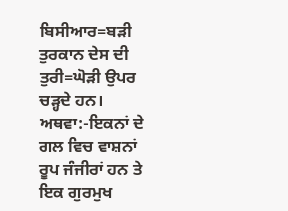ਬਿਸੀਆਰ=ਬੜੀ ਤੁਰਕਾਨ ਦੇਸ ਦੀ ਤੁਰੀ=ਘੋੜੀ ਉਪਰ ਚੜ੍ਹਦੇ ਹਨ।
ਅਥਵਾ:-ਇਕਨਾਂ ਦੇ ਗਲ ਵਿਚ ਵਾਸ਼ਨਾਂ ਰੂਪ ਜੰਜੀਰਾਂ ਹਨ ਤੇ ਇਕ ਗੁਰਮੁਖ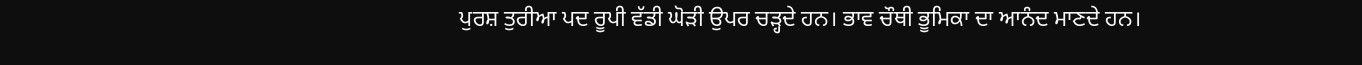ਪੁਰਸ਼ ਤੁਰੀਆ ਪਦ ਰੂਪੀ ਵੱਡੀ ਘੋੜੀ ਉਪਰ ਚੜ੍ਹਦੇ ਹਨ। ਭਾਵ ਚੌਥੀ ਭੂਮਿਕਾ ਦਾ ਆਨੰਦ ਮਾਣਦੇ ਹਨ।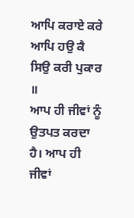ਆਪਿ ਕਰਾਏ ਕਰੇ ਆਪਿ ਹਉ ਕੈ ਸਿਉ ਕਰੀ ਪੁਕਾਰ ॥
ਆਪ ਹੀ ਜੀਵਾਂ ਨੂੰ ਉਤਪਤ ਕਰਦਾ ਹੈ। ਆਪ ਹੀ ਜੀਵਾਂ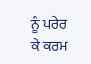ਨੂੰ ਪਰੇਰ ਕੇ ਕਰਮ